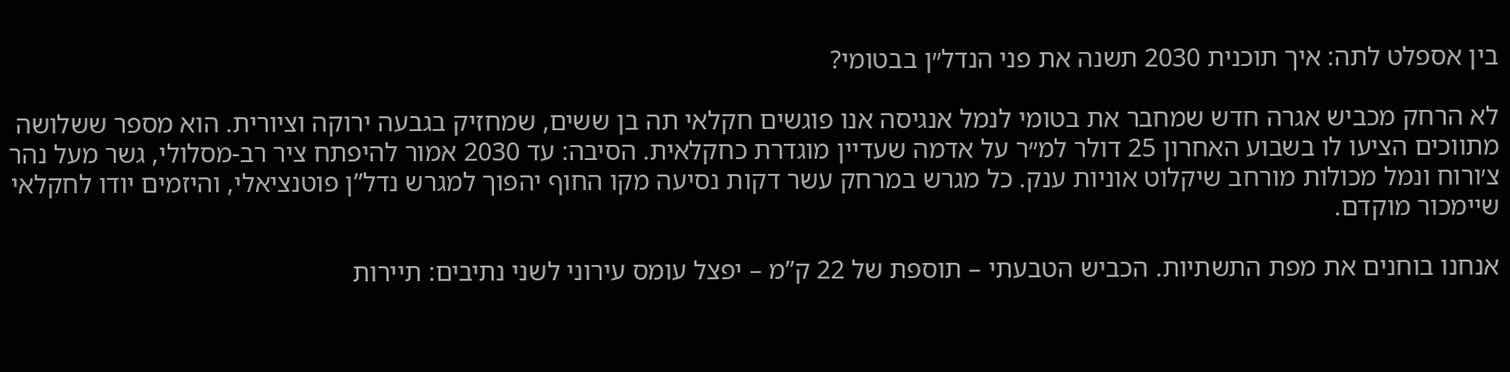בין אספלט לתה: איך תוכנית 2030 תשנה את פני הנדל״ן בבטומי?

לא הרחק מכביש אגרה חדש שמחבר את בטומי לנמל אנגיסה אנו פוגשים חקלאי תה בן ששים, שמחזיק בגבעה ירוקה וציורית. הוא מספר ששלושה מתווכים הציעו לו בשבוע האחרון 25 דולר למ״ר על אדמה שעדיין מוגדרת כחקלאית. הסיבה: עד 2030 אמור להיפתח ציר רב-מסלולי, גשר מעל נהר צ׳ורוח ונמל מכולות מורחב שיקלוט אוניות ענק. כל מגרש במרחק עשר דקות נסיעה מקו החוף יהפוך למגרש נדל”ן פוטנציאלי, והיזמים יודו לחקלאי שיימכור מוקדם.

אנחנו בוחנים את מפת התשתיות. הכביש הטבעתי – תוספת של 22 ק”מ – יפצל עומס עירוני לשני נתיבים: תיירות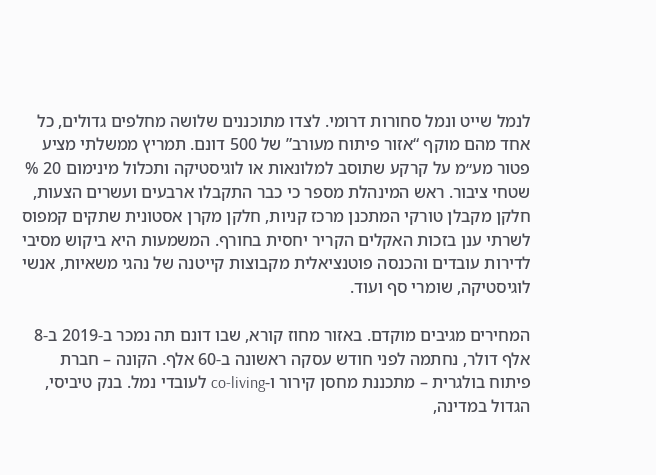לנמל שייט ונמל סחורות דרומי. לצדו מתוכננים שלושה מחלפים גדולים, כל אחד מהם מוקף “אזור פיתוח מעורב” של 500 דונם. תמריץ ממשלתי מציע פטור מע״מ על קרקע שתוסב למלונאות או לוגיסטיקה ותכלול מינימום 20 % שטחי ציבור. ראש המינהלת מספר כי כבר התקבלו ארבעים ועשרים הצעות, חלקן מקבלן טורקי המתכנן מרכז קניות, חלקן מקרן אסטונית שתקים קמפוס לשרתי ענן בזכות האקלים הקריר יחסית בחורף. המשמעות היא ביקוש מסיבי לדירות עובדים והכנסה פוטנציאלית מקבוצות קייטנה של נהגי משאיות, אנשי לוגיסטיקה, שומרי סף ועוד.

המחירים מגיבים מוקדם. באזור מחוז קורא, שבו דונם תה נמכר ב-2019 ב-8 אלף דולר, נחתמה לפני חודש עסקה ראשונה ב-60 אלף. הקונה – חברת פיתוח בולגרית – מתכננת מחסן קירור ו-co-living לעובדי נמל. בנק טיביסי, הגדול במדינה,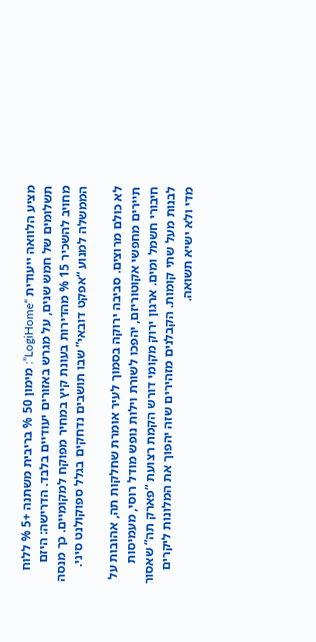מציע הלוואה ייעודית “LogiHome”: מימון 50 % בריבית משתנה +5 % ללוח תשלומים של חמש שנים, על מגרש באזורים יעודיים בלבד. הדרישה: היזם מחויב להשכיר 15 % מהדירות בעונת קיץ במחיר מפוקח למקומיים. כך מנסה הממשלה למנוע “אפקט דובאי” שבו תושבים נדחקים בגלל ספוקולנט סיני.

לא כולם מרוצים. סביבה ירוקה בסמוך לעיר אומרת שחלקות תה, אהובות על תיירים מחפשי אקוטוריזם, יהפכו לשורת וילות נופש מודל רוסי, מעמיסות חיבורי חשמל ומים. ארגון ירוק מקומי דורש הקמת רצועת “פארק תה” שאסור לבנות מעל שתי קומות. הקבלנים מזהירים שזה יהפוך את המלונות ליקרים מדי ולא ישיא תשואה.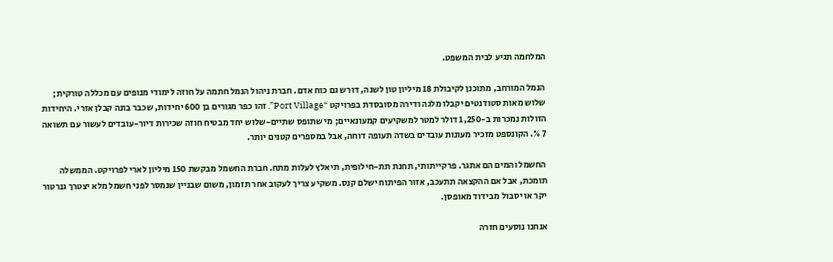המלחמה תגיע לבית המשפט.

הנמל המורחב, מתוכנן לקיבולת 18 מיליון טון לשנה, דורש גם כוח אדם. חברת ניהול הנמל חתמה על חוזה לימודי מנופים עם מכללה טורקית; שלוש מאות סטודנטים יקבלו מלגה ודירה מסובסדת בפרויקט “Port Village”. זהו כפר מגורים בן 600 יחידות, שכבר בונה קבלן אזרי. היחידות הזולות נמכרות ב-1,250 דולר למטר למשקיעים קמעונאיים; מי שתופס שתיים-שלוש יחד מבטיח חוזה שכירות דיור-עובדים לעשור עם תשואה 7 %. הקונספט מזכיר מעונות עובדים בשדה תעופה דוחה, אבל במספרים קטנים יותר.

החשמל והמים הם אתגר. פרקייתותי, תחנת תת-חילופית, תיאלץ לעלות מתח. חברת החשמל מבקשת 150 מיליון לארי לפרויקט. הממשלה תומכת, אבל אם ההקצאה תתעכב, אזור הפיתוח ישלם קנס. משקיע צריך לעקוב אחר תזמון, משום שבניין שנמסר לפני חשמל מלא יצטרך גנרטור יקר או יסבול מבידוד מאופסן.

אנחנו נוסעים חזרה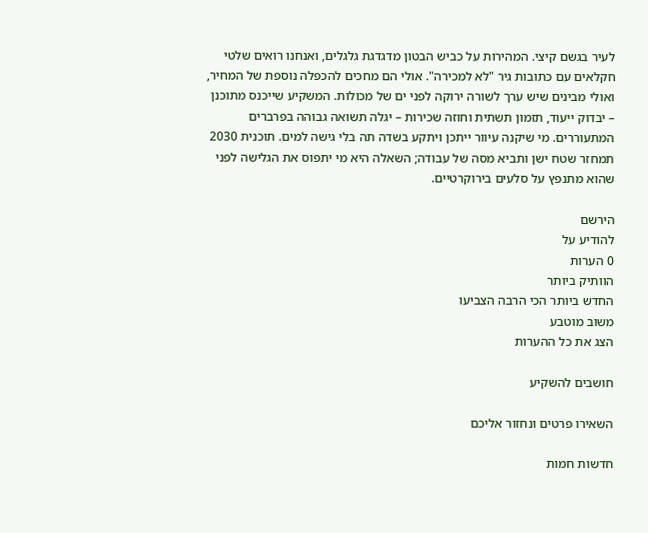לעיר בגשם קיצי. המהירות על כביש הבטון מדגדגת גלגלים, ואנחנו רואים שלטי חקלאים עם כתובות גיר "לא למכירה". אולי הם מחכים להכפלה נוספת של המחיר, ואולי מבינים שיש ערך לשורה ירוקה לפני ים של מכולות. המשקיע שייכנס מתוכנן – יבדוק ייעוד, תזמון תשתית וחוזה שכירות – יגלה תשואה גבוהה בפרברים המתעוררים. מי שיקנה עיוור ייתכן ויתקע בשדה תה בלי גישה למים. תוכנית 2030 תמחזר שטח ישן ותביא מסה של עבודה; השאלה היא מי יתפוס את הגלישה לפני שהוא מתנפץ על סלעים בירוקרטיים.

הירשם
להודיע על
0 הערות
הוותיק ביותר
החדש ביותר הכי הרבה הצביעו
משוב מוטבע
הצג את כל ההערות

חושבים להשקיע

השאירו פרטים ונחזור אליכם

חדשות חמות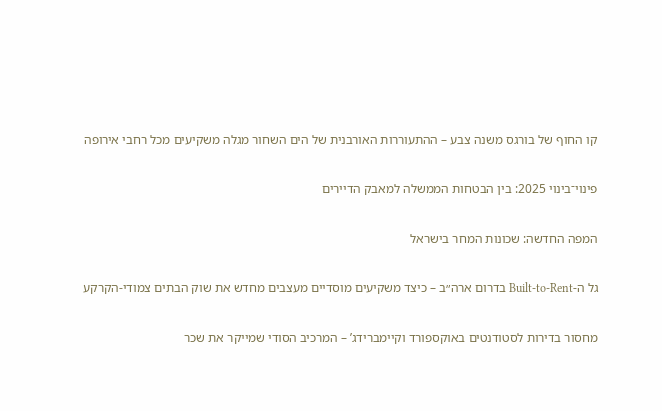קו החוף של בורגס משנה צבע – ההתעוררות האורבנית של הים השחור מגלה משקיעים מכל רחבי אירופה

פינוי־בינוי 2025: בין הבטחות הממשלה למאבק הדיירים

המפה החדשה: שכונות המחר בישראל

גל ה-Built-to-Rent בדרום ארה״ב – כיצד משקיעים מוסדיים מעצבים מחדש את שוק הבתים צמודי-הקרקע

מחסור בדירות לסטודנטים באוקספורד וקיימברידג’ – המרכיב הסודי שמייקר את שכר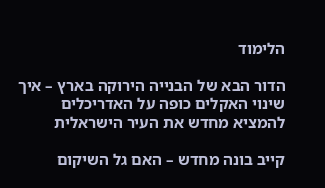הלימוד

הדור הבא של הבנייה הירוקה בארץ – איך שינוי האקלים כופה על האדריכלים להמציא מחדש את העיר הישראלית

קייב בונה מחדש – האם גל השיקום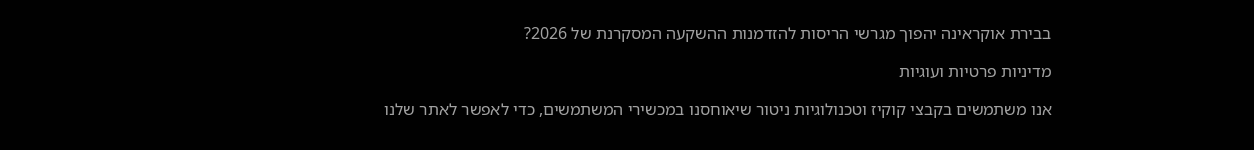בבירת אוקראינה יהפוך מגרשי הריסות להזדמנות ההשקעה המסקרנת של 2026?

מדיניות פרטיות ועוגיות

אנו משתמשים בקבצי קוקיז וטכנולוגיות ניטור שיאוחסנו במכשירי המשתמשים, כדי לאפשר לאתר שלנו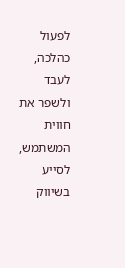לפעול כהלכה, לעבד ולשפר את חווית המשתמש, לסייע בשיווק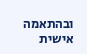ובהתאמה אישית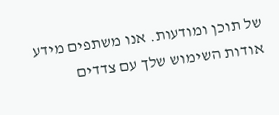של תוכן ומודעות. אנו משתפים מידע אודות השימוש שלך עם צדדים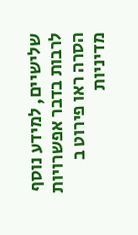שלישיים, למידע נוסף לרבות בדבר אפשרויות הסרה ראו פירוט ב מדיניות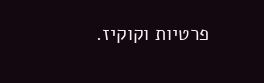פרטיות וקוקיז.